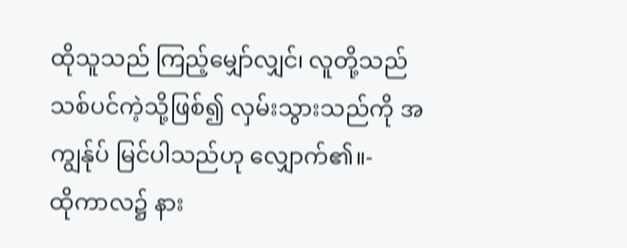ထိုသူသည် ကြည့်မျှော်လျှင်၊ လူတို့သည် သစ်ပင်ကဲ့သို့ဖြစ်၍ လှမ်းသွားသည်ကို အကျွန်ုပ် မြင်ပါသည်ဟု လျှောက်၏။-
ထိုကာလ၌ နား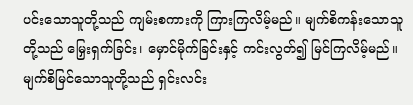ပင်းသောသူတို့သည် ကျမ်းစကားကို ကြားကြလိမ့်မည်။ မျက်စိကန်းသောသူတို့သည် မြှေးရှက်ခြင်း၊ မှောင်မိုက်ခြင်းနှင့် ကင်းလွတ်၍ မြင်ကြလိမ့်မည်။
မျက်စိမြင်သောသူတို့သည် ရှင်းလင်း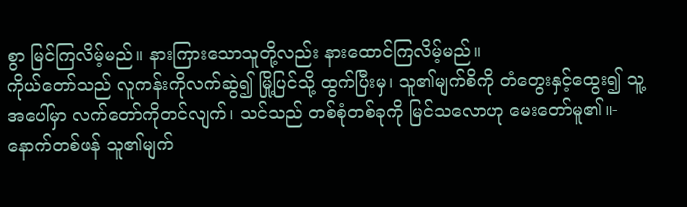စွာ မြင်ကြလိမ့်မည်။ နားကြားသောသူတို့လည်း နားထောင်ကြလိမ့်မည်။
ကိုယ်တော်သည် လူကန်းကိုလက်ဆွဲ၍ မြို့ပြင်သို့ ထွက်ပြီးမှ၊ သူ၏မျက်စိကို တံတွေးနှင့်ထွေး၍ သူ့အပေါ်မှာ လက်တော်ကိုတင်လျက်၊ သင်သည် တစ်စုံတစ်ခုကို မြင်သလောဟု မေးတော်မူ၏။-
နောက်တစ်ဖန် သူ၏မျက်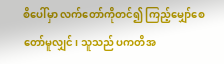စိပေါ်မှာ လက်တော်ကိုတင်၍ ကြည့်မျှော်စေတော်မူလျှင်၊ သူသည် ပကတိအ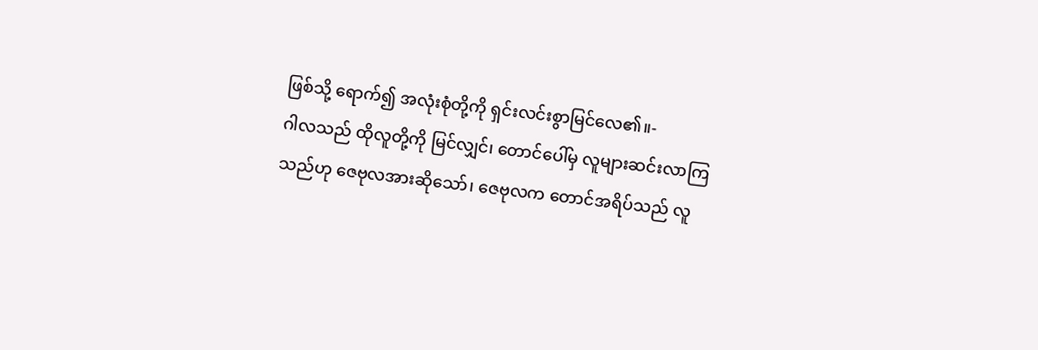ဖြစ်သို့ ရောက်၍ အလုံးစုံတို့ကို ရှင်းလင်းစွာမြင်လေ၏။-
ဂါလသည် ထိုလူတို့ကို မြင်လျှင်၊ တောင်ပေါ်မှ လူများဆင်းလာကြသည်ဟု ဇေဗုလအားဆိုသော်၊ ဇေဗုလက တောင်အရိပ်သည် လူ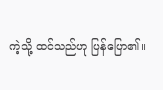ကဲ့သို့ ထင်သည်ဟု ပြန်ပြော၏။